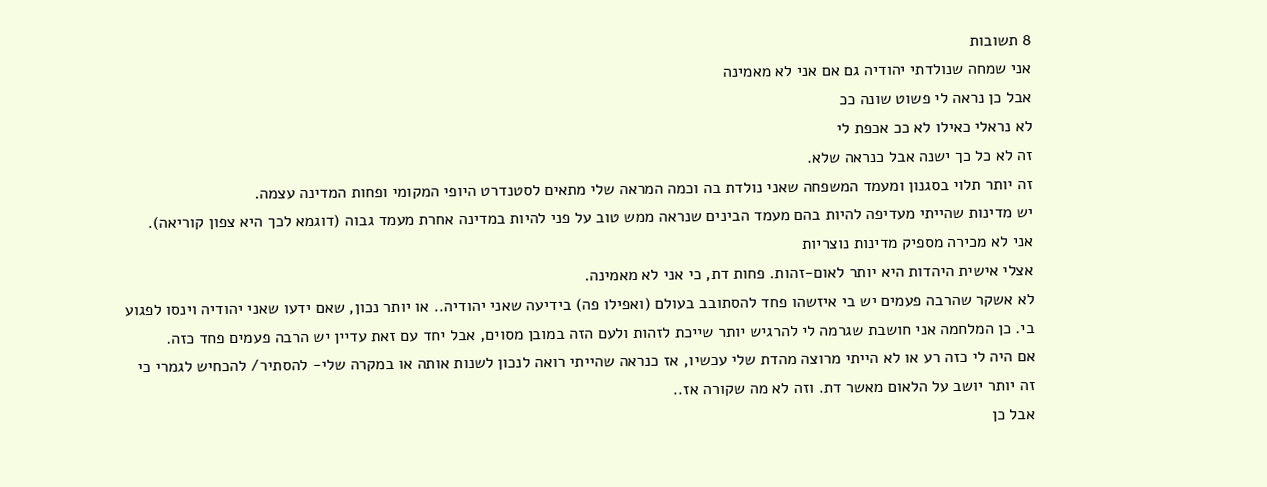8 תשובות
אני שמחה שנולדתי יהודיה גם אם אני לא מאמינה
אבל כן נראה לי פשוט שונה ככ
לא נראלי כאילו לא ככ אכפת לי
זה לא כל כך ישנה אבל כנראה שלא.
זה יותר תלוי בסגנון ומעמד המשפחה שאני נולדת בה וכמה המראה שלי מתאים לסטנדרט היופי המקומי ופחות המדינה עצמה.
יש מדינות שהייתי מעדיפה להיות בהם מעמד הבינים שנראה ממש טוב על פני להיות במדינה אחרת מעמד גבוה (דוגמא לכך היא צפון קוריאה).
אני לא מכירה מספיק מדינות נוצריות
אצלי אישית היהדות היא יותר לאום-זהות. פחות דת, כי אני לא מאמינה.
לא אשקר שהרבה פעמים יש בי איזשהו פחד להסתובב בעולם (ואפילו פה) בידיעה שאני יהודיה.. או יותר נכון, שאם ידעו שאני יהודיה וינסו לפגוע בי. כן המלחמה אני חושבת שגרמה לי להרגיש יותר שייכת לזהות ולעם הזה במובן מסוים, אבל יחד עם זאת עדיין יש הרבה פעמים פחד כזה.
אם היה לי כזה רע או לא הייתי מרוצה מהדת שלי עכשיו, אז כנראה שהייתי רואה לנכון לשנות אותה או במקרה שלי- להסתיר/ להכחיש לגמרי כי זה יותר יושב על הלאום מאשר דת. וזה לא מה שקורה אז..
אבל כן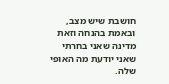חושבת שיש מצב, ובאמת בהנחה וזאת מדינה שאני בחרתי שאני יודעת מה האופי שלה.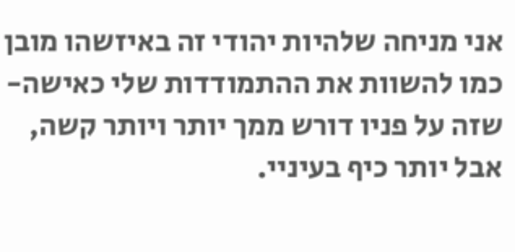אני מניחה שלהיות יהודי זה באיזשהו מובן כמו להשוות את ההתמודדות שלי כאישה- שזה על פניו דורש ממך יותר ויותר קשה, אבל יותר כיף בעיניי.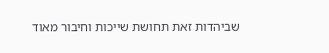שביהדות זאת תחושת שייכות וחיבור מאוד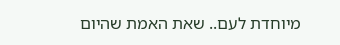מיוחדת לעם.. שאת האמת שהיום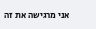אני מרגישה את זה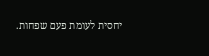יחסית לעומת פעם שפחות.